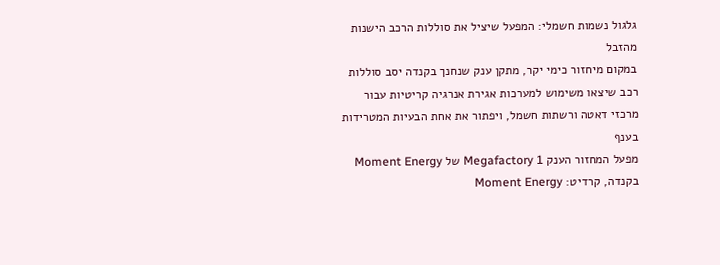גלגול נשמות חשמלי: המפעל שיציל את סוללות הרכב הישנות מהזבל
במקום מיחזור כימי יקר, מתקן ענק שנחנך בקנדה יסב סוללות רכב שיצאו משימוש למערכות אגירת אנרגיה קריטיות עבור מרכזי דאטה ורשתות חשמל, ויפתור את אחת הבעיות המטרידות בענף
מפעל המחזור הענק Megafactory 1 של Moment Energy בקנדה, קרדיט: Moment Energy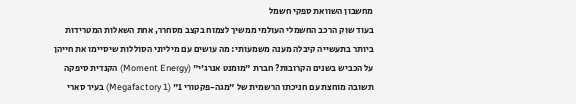מחשבון השוואת ספקי חשמל
בעוד שוק הרכב החשמלי העולמי ממשיך לצמוח בקצב מסחרר, אחת השאלות המטרידות ביותר בתעשייה קיבלה מענה משמעותי: מה עושים עם מיליוני הסוללות שיסיימו את חייהן על הכביש בשנים הקרובות? חברת "מומנט אנרג'י" (Moment Energy) הקנדית סיפקה תשובה מוחצת עם חניכתו הרשמית של "מגה-פקטורי 1" (Megafactory 1) בעיר סארי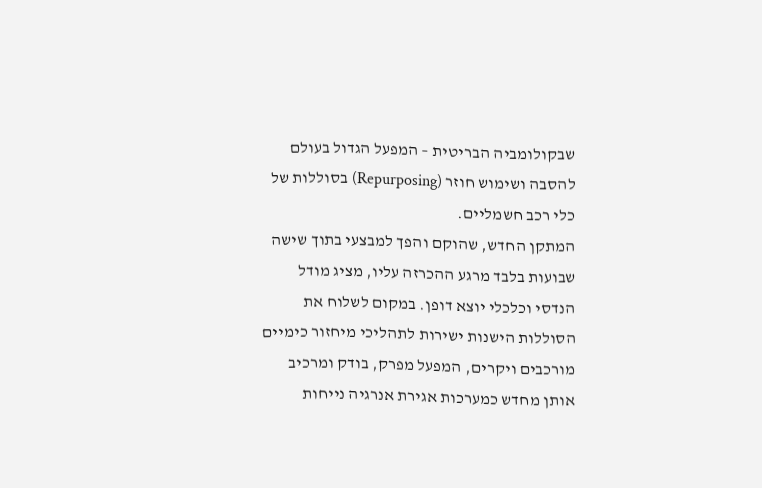שבקולומביה הבריטית – המפעל הגדול בעולם להסבה ושימוש חוזר (Repurposing) בסוללות של כלי רכב חשמליים.
המתקן החדש, שהוקם והפך למבצעי בתוך שישה שבועות בלבד מרגע ההכרזה עליו, מציג מודל הנדסי וכלכלי יוצא דופן. במקום לשלוח את הסוללות הישנות ישירות לתהליכי מיחזור כימיים מורכבים ויקרים, המפעל מפרק, בודק ומרכיב אותן מחדש כמערכות אגירת אנרגיה נייחות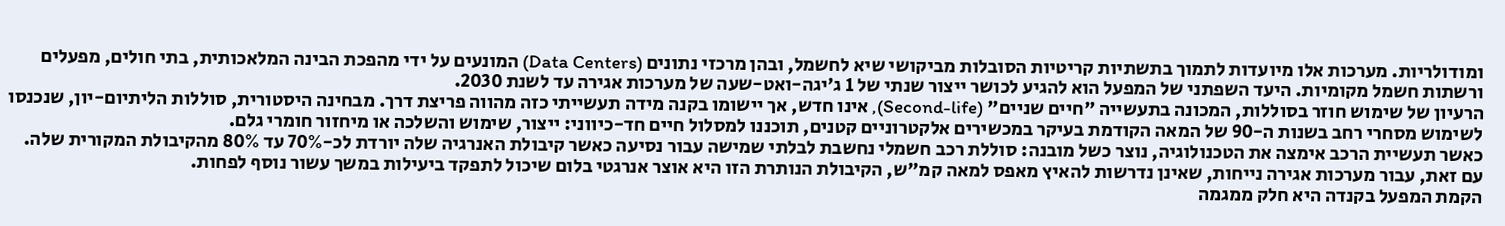ומודולריות. מערכות אלו מיועדות לתמוך בתשתיות קריטיות הסובלות מביקושי שיא לחשמל, ובהן מרכזי נתונים (Data Centers) המונעים על ידי מהפכת הבינה המלאכותית, בתי חולים, מפעלים ורשתות חשמל מקומיות. היעד השפתני של המפעל הוא להגיע לכושר ייצור שנתי של 1 ג'יגה-ואט-שעה של מערכות אגירה עד לשנת 2030.
הרעיון של שימוש חוזר בסוללות, המכונה בתעשייה "חיים שניים" (Second-life), אינו חדש, אך יישומו בקנה מידה תעשייתי כזה מהווה פריצת דרך. מבחינה היסטורית, סוללות הליתיום-יון, שנכנסו לשימוש מסחרי רחב בשנות ה-90 של המאה הקודמת בעיקר במכשירים אלקטרוניים קטנים, תוכננו למסלול חיים חד-כיווני: ייצור, שימוש והשלכה או מיחזור חומרי גלם.
כאשר תעשיית הרכב אימצה את הטכנולוגיה, נוצר כשל מובנה: סוללת רכב חשמלי נחשבת לבלתי שמישה עבור נסיעה כאשר קיבולת האנרגיה שלה יורדת לכ-70% עד 80% מהקיבולת המקורית שלה. עם זאת, עבור מערכות אגירה נייחות, שאינן נדרשות להאיץ מאפס למאה קמ"ש, הקיבולת הנותרת הזו היא אוצר אנרגטי בלום שיכול לתפקד ביעילות במשך עשור נוסף לפחות.
הקמת המפעל בקנדה היא חלק ממגמה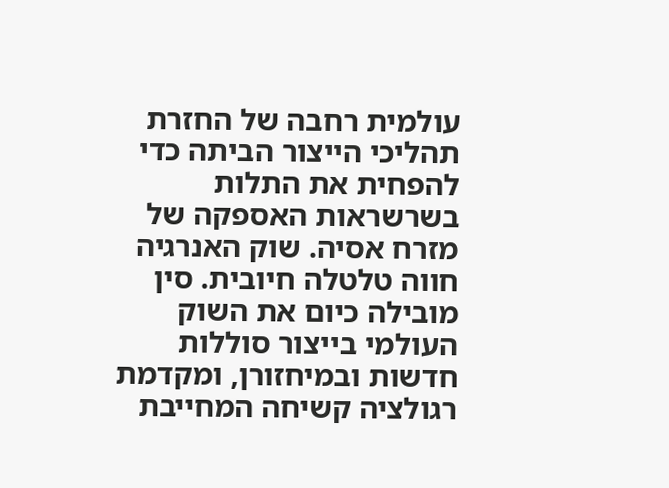עולמית רחבה של החזרת תהליכי הייצור הביתה כדי להפחית את התלות בשרשראות האספקה של מזרח אסיה. שוק האנרגיה חווה טלטלה חיובית. סין מובילה כיום את השוק העולמי בייצור סוללות חדשות ובמיחזורן, ומקדמת רגולציה קשיחה המחייבת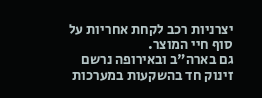יצרניות רכב לקחת אחריות על סוף חיי המוצר.
גם בארה"ב ובאירופה נרשם זינוק חד בהשקעות במערכות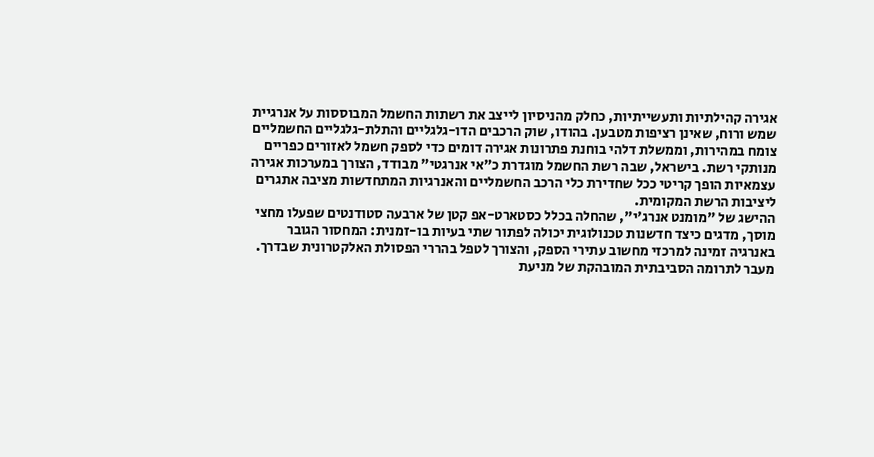אגירה קהילתיות ותעשייתיות, כחלק מהניסיון לייצב את רשתות החשמל המבוססות על אנרגיית שמש ורוח, שאינן רציפות מטבען. בהודו, שוק הרכבים הדו-גלגליים והתלת-גלגליים החשמליים צומח במהירות, וממשלת דלהי בוחנת פתרונות אגירה דומים כדי לספק חשמל לאזורים כפריים מנותקי רשת. בישראל, שבה רשת החשמל מוגדרת כ"אי אנרגטי" מבודד, הצורך במערכות אגירה עצמאיות הופך קריטי ככל שחדירת כלי הרכב החשמליים והאנרגיות המתחדשות מציבה אתגרים ליציבות הרשת המקומית.
ההישג של "מומנט אנרג'י", שהחלה בכלל כסטארט-אפ קטן של ארבעה סטודנטים שפעלו מחצי מוסך, מדגים כיצד חדשנות טכנולוגית יכולה לפתור שתי בעיות בו-זמנית: המחסור הגובר באנרגיה זמינה למרכזי מחשוב עתירי הספק, והצורך לטפל בהררי הפסולת האלקטרונית שבדרך.
מעבר לתרומה הסביבתית המובהקת של מניעת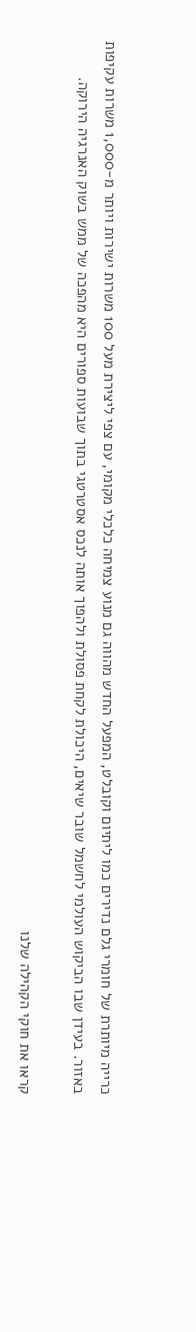כרייה מיותרת של חומרי גלם נדירים כמו ליתיום וקובלט, המפעל החדש מהווה גם מנוע צמיחה כלכלי מקומי, עם צפי ליצירת מעל 100 משרות ישירות ויותר מ-1,000 משרות עקיפות באזור. בעידן שבו הביקוש העולמי לחשמל שובר שיאים, היכולת לקחת פסולת ולהפוך אותה לנכס אסטרטגי בתוך שבועות ספורים היא מהפכה של ממש בשוק האנרגיה הירוקה.

קראו את חוקי הקהילה שלנו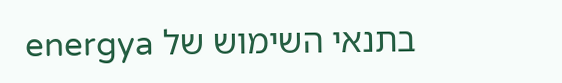בתנאי השימוש של energya